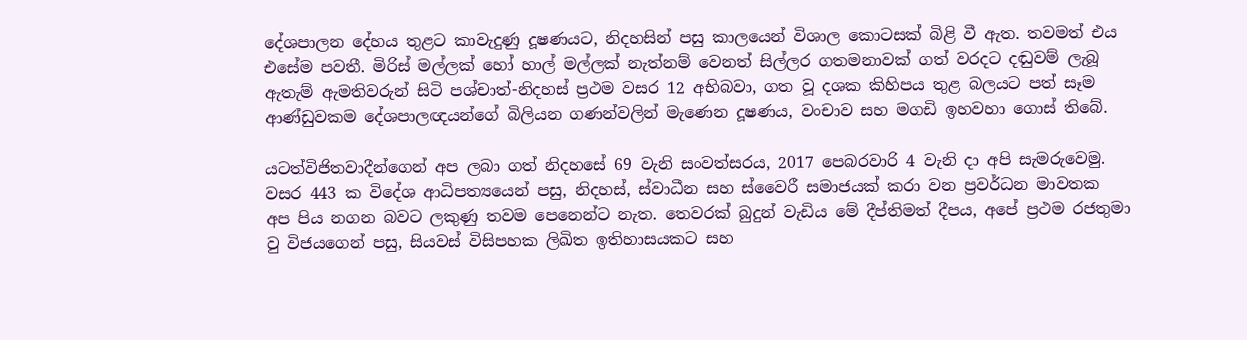දේශපාලන දේහය තුළට කාවැදුණු දූෂණයට, නිදහසින් පසු කාලයෙන් විශාල කොටසක් බිළි වී ඇත. තවමත් එය එසේම පවතී. මිරිස් මල්ලක් හෝ හාල් මල්ලක් නැත්නම් වෙනත් සිල්ලර ගතමනාවක් ගත් වරදට දඬුවම් ලැබූ ඇතැම් ඇමතිවරුන් සිටි පශ්චාත්-නිදහස් ප්‍රථම වසර 12 අභිබවා, ගත වූ දශක කිහිපය තුළ බලයට පත් සෑම ආණ්ඩුවකම දේශපාලඥයන්ගේ බිලියන ගණන්වලින් මැණෙන දූෂණය, වංචාව සහ මගඩි ඉහවහා ගොස් තිබේ.

යටත්විජිතවාදීන්ගෙන් අප ලබා ගත් නිදහසේ 69 වැනි සංවත්සරය, 2017 පෙබරවාරි 4 වැනි දා අපි සැමරුවෙමු. වසර 443 ක විදේශ ආධිපත්‍යයෙන් පසු, නිදහස්, ස්වාධීන සහ ස්වෛරී සමාජයක් කරා වන ප්‍රවර්ධන මාවතක අප පිය නගන බවට ලකුණු තවම පෙනෙන්ට නැත. තෙවරක් බුදුන් වැඩිය මේ දීප්තිමත් දීපය, අපේ ප්‍රථම රජතුමා වු විජයගෙන් පසු, සියවස් විසිපහක ලිඛිත ඉතිහාසයකට සහ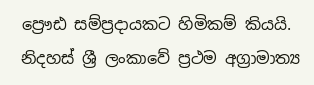ප්‍රෞඪ සම්ප්‍රදායකට හිමිකම් කියයි. නිදහස් ශ්‍රී ලංකාවේ ප්‍රථම අග්‍රාමාත්‍ය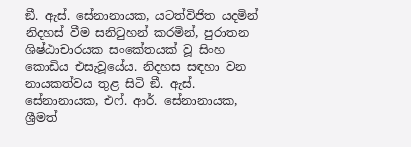ඞී. ඇස්. සේනානායක, යටත්විජිත යදමින් නිදහස් වීම සනිටුහන් කරමින්, පුරාතන ශිෂ්ඨාචාරයක සංකේතයක් වූ සිංහ කොඩිය එසැවූයේය. නිදහස සඳහා වන නායකත්වය තුළ සිටි ඞී. ඇස්. සේනානායක, එෆ්. ආර්. සේනානායක, ශ්‍රීමත්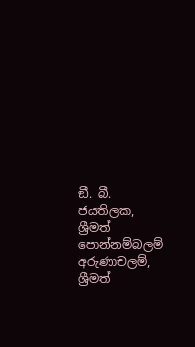ඞී. බී. ජයතිලක, ශ්‍රීමත් පොන්නම්බලම් අරුණාචලම්, ශ්‍රීමත්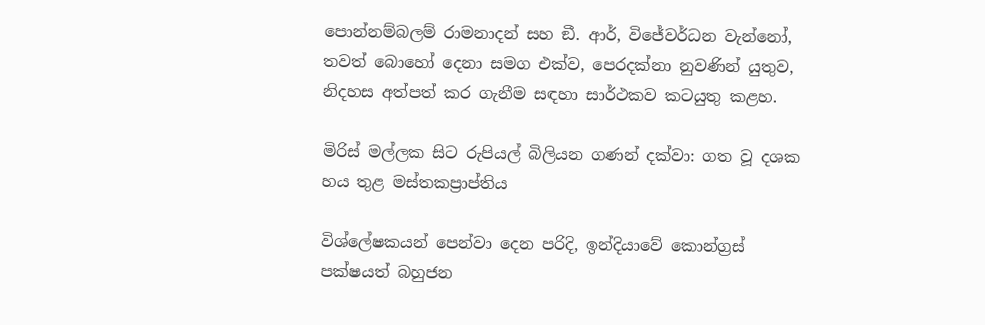පොන්නම්බලම් රාමනාදන් සහ ඞී. ආර්, විජේවර්ධන වැන්නෝ, තවත් බොහෝ දෙනා සමග එක්ව, පෙරදක්නා නුවණින් යුතුව, නිදහස අත්පත් කර ගැනීම සඳහා සාර්ථකව කටයුතු කළහ.

මිරිස් මල්ලක සිට රුපියල් බිලියන ගණන් දක්වා: ගත වූ දශක හය තුළ මස්තකප්‍රාප්තිය

විශ්ලේෂකයන් පෙන්වා දෙන පරිදි, ඉන්දියාවේ කොන්ග්‍රස් පක්ෂයත් බහුජන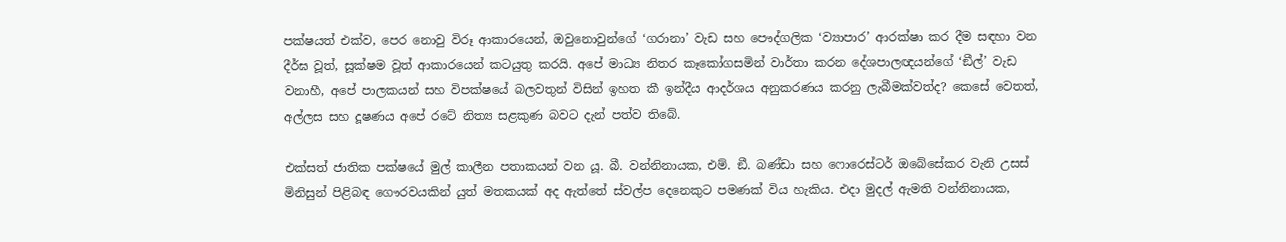පක්ෂයත් එක්ව, පෙර නොවු විරූ ආකාරයෙන්, ඔවුනොවුන්ගේ ‘ගරානා’ වැඩ සහ පෞද්ගලික ‘ව්‍යාපාර’ ආරක්ෂා කර දීම සඳහා වන දීර්ඝ වූත්, සූක්ෂම වූත් ආකාරයෙන් කටයුතු කරයි. අපේ මාධ්‍ය නිතර කෑකෝගසමින් වාර්තා කරන දේශපාලඥයන්ගේ ‘ඞීල්’ වැඩ වනාහී, අපේ පාලකයන් සහ විපක්ෂයේ බලවතුන් විසින් ඉහත කී ඉන්දීය ආදර්ශය අනුකරණය කරනු ලැබීමක්වත්ද? කෙසේ වෙතත්, අල්ලස සහ දූෂණය අපේ රටේ නිත්‍ය සළකුණ බවට දැන් පත්ව තිබේ.

එක්සත් ජාතික පක්ෂයේ මුල් කාලීන පතාකයන් වන යූ. බී. වන්නිනායක, එම්. ඞී. බණ්ඩා සහ ෆොරෙස්ටර් ඔබේසේකර වැනි උසස් මිනිසුන් පිළිබඳ ගෞරවයකින් යුත් මතකයක් අද ඇත්තේ ස්වල්ප දෙනෙකුට පමණක් විය හැකිය. එදා මුදල් ඇමති වන්නිනායක,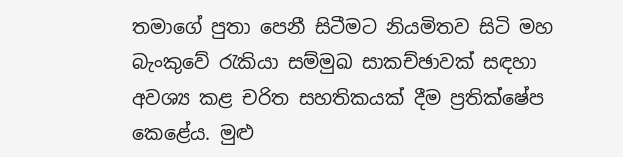තමාගේ පුතා පෙනී සිටීමට නියමිතව සිටි මහ බැංකුවේ රැකියා සම්මුඛ සාකච්ඡාවක් සඳහා අවශ්‍ය කළ චරිත සහතිකයක් දීම ප්‍රතික්ෂේප කෙළේය. මුළු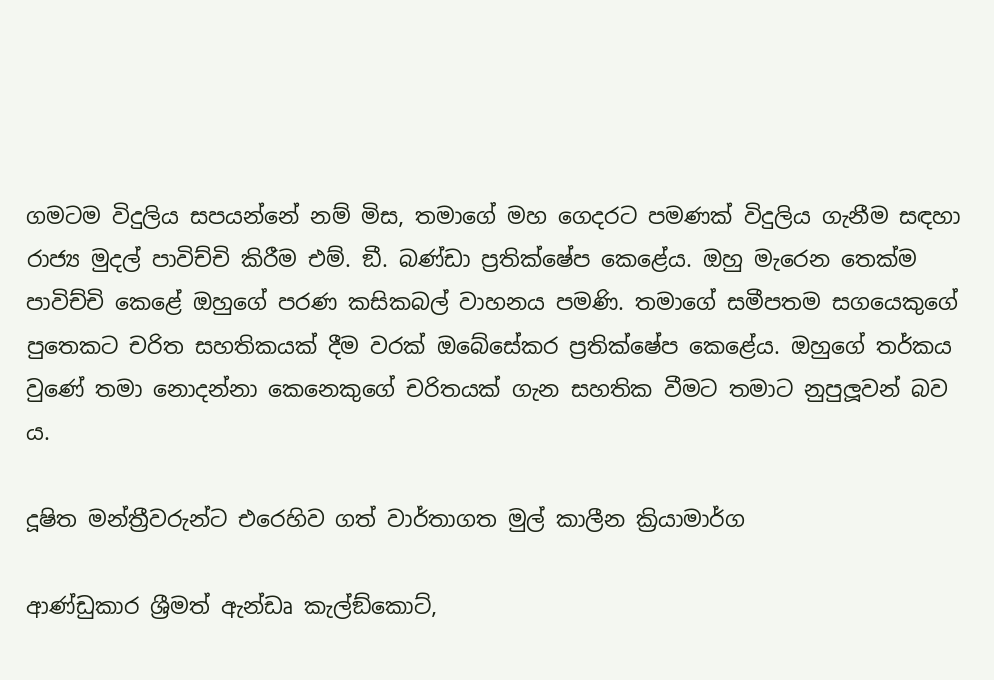ගමටම විදුලිය සපයන්නේ නම් මිස, තමාගේ මහ ගෙදරට පමණක් විදුලිය ගැනීම සඳහා රාජ්‍ය මුදල් පාවිච්චි කිරීම එම්. ඞී. බණ්ඩා ප්‍රතික්ෂේප කෙළේය. ඔහු මැරෙන තෙක්ම පාවිච්චි කෙළේ ඔහුගේ පරණ කසිකබල් වාහනය පමණි. තමාගේ සමීපතම සගයෙකුගේ පුතෙකට චරිත සහතිකයක් දීම වරක් ඔබේසේකර ප්‍රතික්ෂේප කෙළේය. ඔහුගේ තර්කය වුණේ තමා නොදන්නා කෙනෙකුගේ චරිතයක් ගැන සහතික වීමට තමාට නුපුලූවන් බව ය.

දූෂිත මන්ත්‍රීවරුන්ට එරෙහිව ගත් වාර්තාගත මුල් කාලීන ක්‍රියාමාර්ග

ආණ්ඩුකාර ශ්‍රීමත් ඇන්ඩෘ කැල්ඞ්කොට්,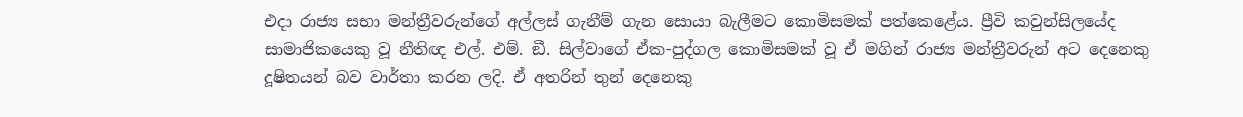එදා රාජ්‍ය සභා මන්ත්‍රීවරුන්ගේ අල්ලස් ගැනීම් ගැන සොයා බැලීමට කොමිසමක් පත්කෙළේය. ප්‍රීවි කවුන්සිලයේද සාමාජිකයෙකු වූ නීතිඥ එල්. එම්. ඞී. සිල්වාගේ ඒක-පුද්ගල කොමිසමක් වූ ඒ මගින් රාජ්‍ය මන්ත්‍රීවරුන් අට දෙනෙකු දූෂිතයන් බව වාර්තා කරන ලදි. ඒ අතරින් තුන් දෙනෙකු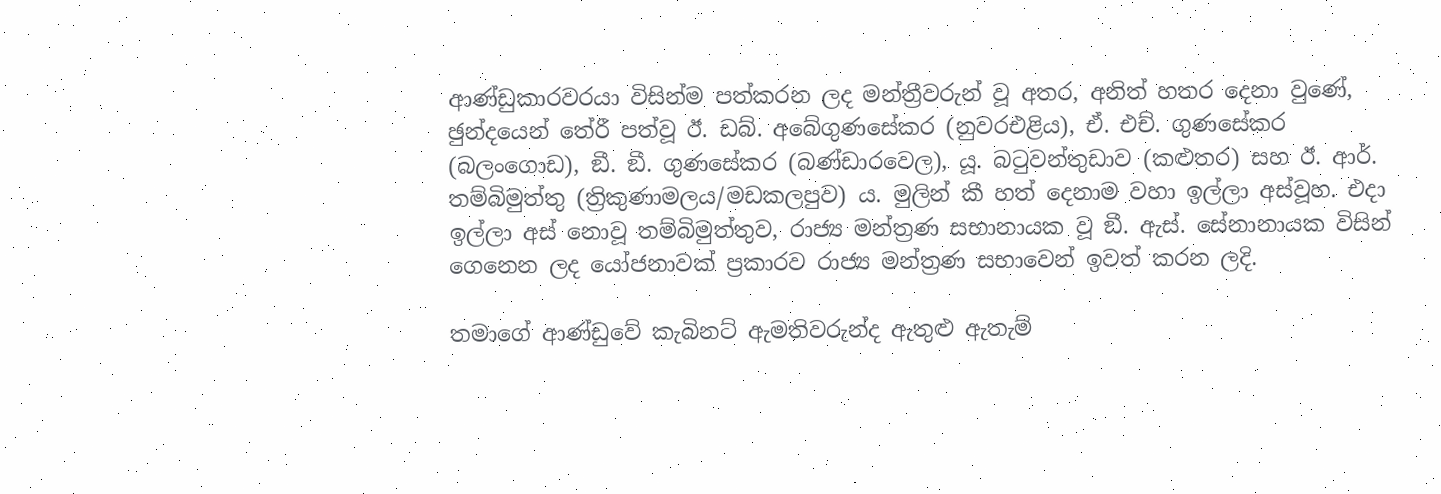ආණ්ඩුකාරවරයා විසින්ම පත්කරන ලද මන්ත්‍රීවරුන් වූ අතර, අනිත් හතර දෙනා වුණේ, ඡුන්දයෙන් තේරී පත්වූ ඊ. ඩබ්. අබේගුණසේකර (නුවරඑළිය), ඒ. එච්. ගුණසේකර (බලංගොඩ), ඞී. ඞී. ගුණසේකර (බණ්ඩාරවෙල), යූ. බටුවන්තුඩාව (කළුතර) සහ ඊ. ආර්. තම්බිමුත්තු (ත්‍රිකුණාමලය/මඩකලපුව) ය. මුලින් කී හත් දෙනාම වහා ඉල්ලා අස්වූහ. එදා ඉල්ලා අස් නොවූ තම්බිමුත්තුව, රාජ්‍ය මන්ත්‍රණ සභානායක වූ ඞී. ඇස්. සේනානායක විසින් ගෙනෙන ලද යෝජනාවක් ප්‍රකාරව රාජ්‍ය මන්ත්‍රණ සභාවෙන් ඉවත් කරන ලදි.

තමාගේ ආණ්ඩුවේ කැබිනට් ඇමතිවරුන්ද ඇතුළු ඇතැම්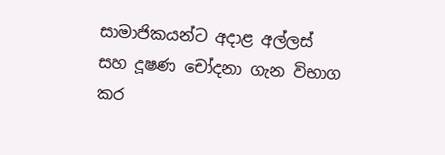සාමාජිකයන්ට අදාළ අල්ලස් සහ දූෂණ චෝදනා ගැන විභාග කර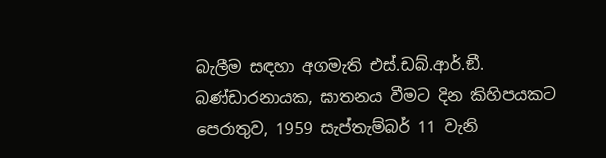බැලීම සඳහා අගමැති එස්.ඩබ්.ආර්.ඞී. බණ්ඩාරනායක, ඝාතනය වීමට දින කිහිපයකට පෙරාතුව, 1959 සැප්තැම්බර් 11 වැනි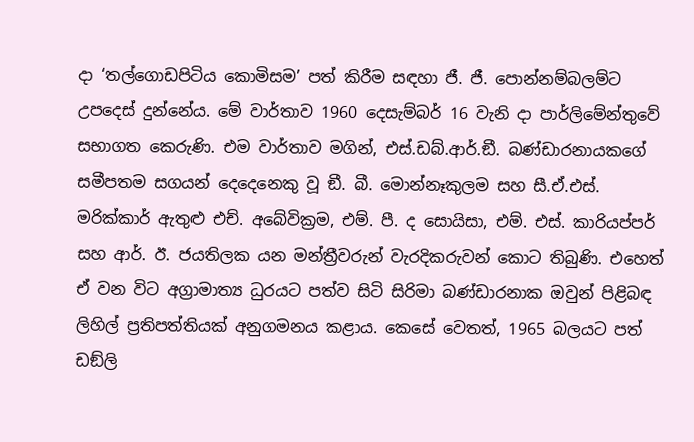දා ‘තල්ගොඩපිටිය කොමිසම’ පත් කිරීම සඳහා ජී. ජී. පොන්නම්බලම්ට උපදෙස් දුන්නේය. මේ වාර්තාව 1960 දෙසැම්බර් 16 වැනි දා පාර්ලිමේන්තුවේ සභාගත කෙරුණි. එම වාර්තාව මගින්, එස්.ඩබ්.ආර්.ඞී. බණ්ඩාරනායකගේ සමීපතම සගයන් දෙදෙනෙකු වූ ඞී. බී. මොන්නෑකුලම සහ සී.ඒ.එස්. මරික්කාර් ඇතුළු එච්. අබේවික්‍රම, එම්. පී. ද සොයිසා, එම්. එස්. කාරියප්පර් සහ ආර්. ඊ. ජයතිලක යන මන්ත්‍රීවරුන් වැරදිකරුවන් කොට තිබුණි. එහෙත් ඒ වන විට අග්‍රාමාත්‍ය ධුරයට පත්ව සිටි සිරිමා බණ්ඩාරනාක ඔවුන් පිළිබඳ ලිහිල් ප්‍රතිපත්තියක් අනුගමනය කළාය. කෙසේ වෙතත්, 1965 බලයට පත් ඩඞ්ලි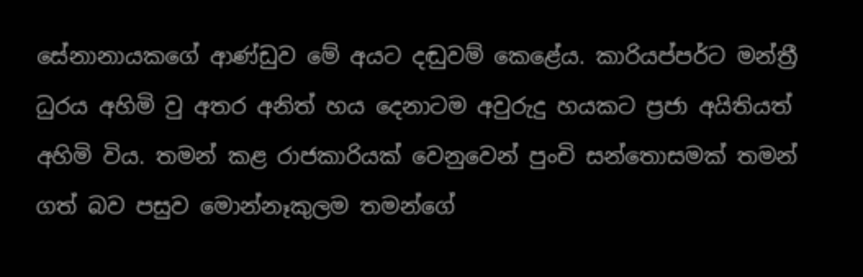සේනානායකගේ ආණ්ඩුව මේ අයට දඬුවම් කෙළේය. කාරියප්පර්ට මන්ත්‍රී ධුරය අහිමි වු අතර අනිත් හය දෙනාටම අවුරුදු හයකට ප්‍රජා අයිතියත් අහිමි විය. තමන් කළ රාජකාරියක් වෙනුවෙන් පුංචි සන්තොසමක් තමන් ගත් බව පසුව මොන්නෑකුලම තමන්ගේ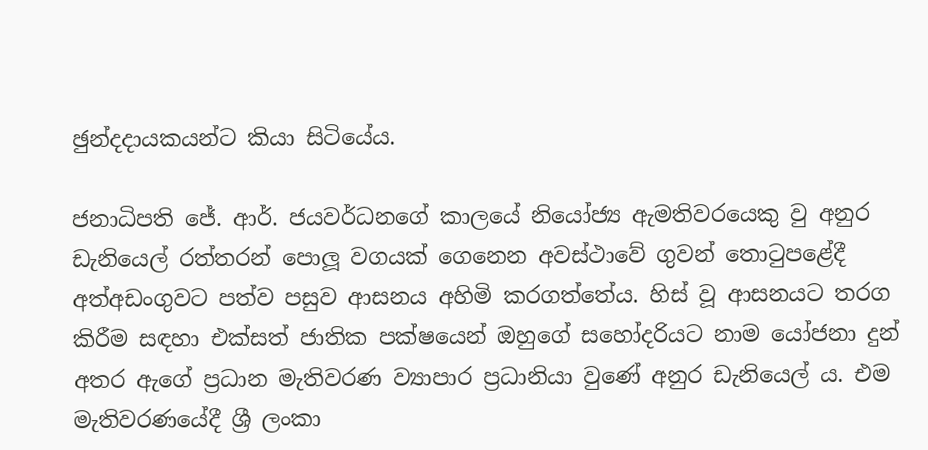ඡුන්දදායකයන්ට කියා සිටියේය.

ජනාධිපති ජේ. ආර්. ජයවර්ධනගේ කාලයේ නියෝජ්‍ය ඇමතිවරයෙකු වු අනුර ඩැනියෙල් රත්තරන් පොලූ වගයක් ගෙනෙන අවස්ථාවේ ගුවන් තොටුපළේදී අත්අඩංගුවට පත්ව පසුව ආසනය අහිමි කරගත්තේය. හිස් වූ ආසනයට තරග කිරීම සඳහා එක්සත් ජාතික පක්ෂයෙන් ඔහුගේ සහෝදරියට නාම යෝජනා දුන් අතර ඇගේ ප්‍රධාන මැතිවරණ ව්‍යාපාර ප්‍රධානියා වුණේ අනුර ඩැනියෙල් ය. එම මැතිවරණයේදී ශ්‍රී ලංකා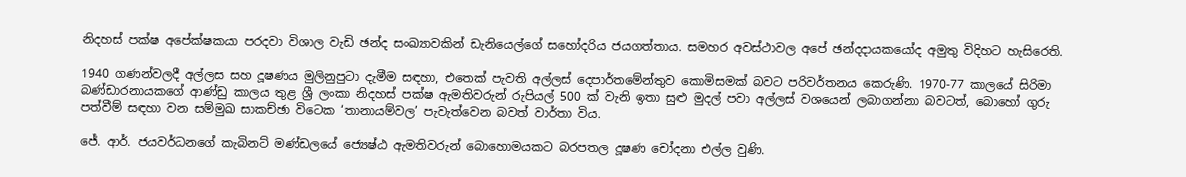නිදහස් පක්ෂ අපේක්ෂකයා පරදවා විශාල වැඩි ඡන්ද සංඛ්‍යාවකින් ඩැනියෙල්ගේ සහෝදරිය ජයගත්තාය. සමහර අවස්ථාවල අපේ ඡන්දදායකයෝද අමුතු විදිහට හැසිරෙති.

1940 ගණන්වලදී අල්ලස සහ දූෂණය මුලිනුපුටා දැමීම සඳහා, එතෙක් පැවති අල්ලස් දෙපාර්තමේන්තුව කොමිසමක් බවට පරිවර්තනය කෙරුණි. 1970-77 කාලයේ සිරිමා බණ්ඩාරනායකගේ ආණ්ඩු කාලය තුළ ශ්‍රී ලංකා නිදහස් පක්ෂ ඇමතිවරුන් රුපියල් 500 ක් වැනි ඉතා සුළු මුදල් පවා අල්ලස් වශයෙන් ලබාගන්නා බවටත්, බොහෝ ගුරු පත්වීම් සඳහා වන සම්මුඛ සාකච්ඡා විටෙක ‘තානායම්වල’ පැවැත්වෙන බවත් වාර්තා විය.

ජේ. ආර්. ජයවර්ධනගේ කැබිනට් මණ්ඩලයේ ජ්‍යෙෂ්ඨ ඇමතිවරුන් බොහොමයකට බරපතල දූෂණ චෝදනා එල්ල වුණි.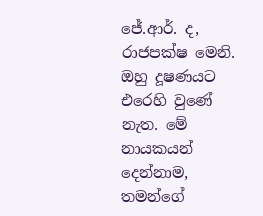ජේ.ආර්. ද, රාජපක්ෂ මෙනි. ඔහු දූෂණයට එරෙහි වුණේ නැත. මේ නායකයන් දෙන්නාම, තමන්ගේ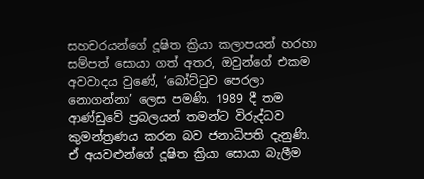සහචරයන්ගේ දූෂිත ක්‍රියා කලාපයන් හරහා සම්පත් සොයා ගත් අතර, ඔවුන්ගේ එකම අවවාදය වුණේ, ‘බෝට්ටුව පෙරලා නොගන්නා’ ලෙස පමණි. 1989 දී තම ආණ්ඩුවේ ප්‍රබලයන් තමන්ට විරුද්ධව කුමන්ත්‍රණය කරන බව ජනාධිපති දැනුණි. ඒ අයවළුන්ගේ දූෂිත ක්‍රියා සොයා බැලීම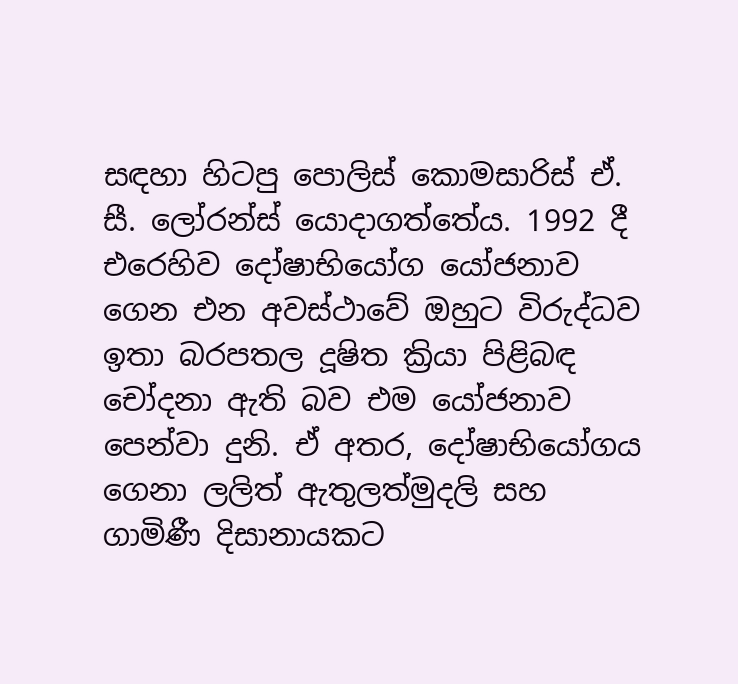සඳහා හිටපු පොලිස් කොමසාරිස් ඒ. සී. ලෝරන්ස් යොදාගත්තේය. 1992 දී එරෙහිව දෝෂාභියෝග යෝජනාව ගෙන එන අවස්ථාවේ ඔහුට විරුද්ධව ඉතා බරපතල දූෂිත ක්‍රියා පිළිබඳ චෝදනා ඇති බව එම යෝජනාව පෙන්වා දුනි. ඒ අතර, දෝෂාභියෝගය ගෙනා ලලිත් ඇතුලත්මුදලි සහ ගාමිණී දිසානායකට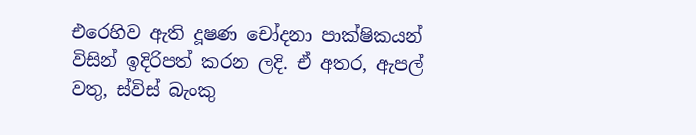එරෙහිව ඇති දූෂණ චෝදනා පාක්ෂිකයන් විසින් ඉදිරිපත් කරන ලදි. ඒ අතර, ඇපල් වතු, ස්විස් බැංකු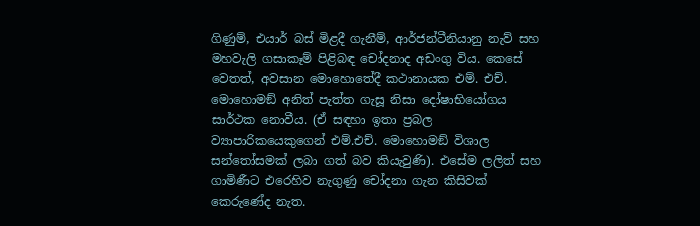ගිණුම්, එයාර් බස් මිළදී ගැනීම්, ආර්ජන්ටීනියානු නැව් සහ මහවැලි ගසාකෑම් පිළිබඳ චෝදනාද අඩංගු විය. කෙසේ වෙතත්, අවසාන මොහොතේදී කථානායක එම්. එච්. මොහොමඞ් අනිත් පැත්ත ගැසූ නිසා දෝෂාභියෝගය සාර්ථක නොවීය. (ඒ සඳහා ඉතා ප්‍රබල ව්‍යාපාරිකයෙකුගෙන් එම්.එච්. මොහොමඞ් විශාල සන්තෝසමක් ලබා ගත් බව කියැවුණි). එසේම ලලිත් සහ ගාමිණීට එරෙහිව නැගුණු චෝදනා ගැන කිසිවක් කෙරුණේද නැත.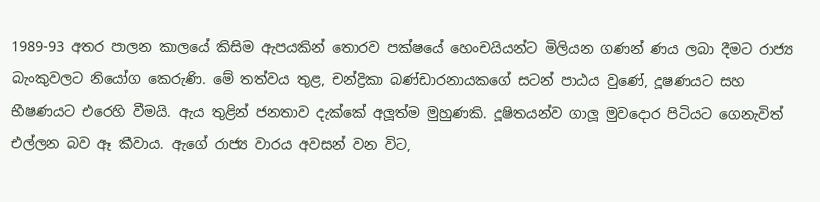1989-93 අතර පාලන කාලයේ කිසිම ඇපයකින් තොරව පක්ෂයේ හෙංචයියන්ට මිලියන ගණන් ණය ලබා දීමට රාජ්‍ය බැංකුවලට නියෝග කෙරුණි. මේ තත්වය තුළ, චන්ද්‍රිකා බණ්ඩාරනායකගේ සටන් පාඨය වුණේ, දූෂණයට සහ භීෂණයට එරෙහි වීමයි. ඇය තුළින් ජනතාව දැක්කේ අලූත්ම මුහුණකි. දූෂිතයන්ව ගාලූ මුවදොර පිටියට ගෙනැවිත් එල්ලන බව ඈ කීවාය. ඇගේ රාජ්‍ය වාරය අවසන් වන විට,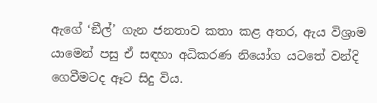ඇගේ ‘ඞීල්’ ගැන ජනතාව කතා කළ අතර, ඇය විශ්‍රාම යාමෙන් පසු ඒ සඳහා අධිකරණ නියෝග යටතේ වන්දි ගෙවීමටද ඈට සිදු විය.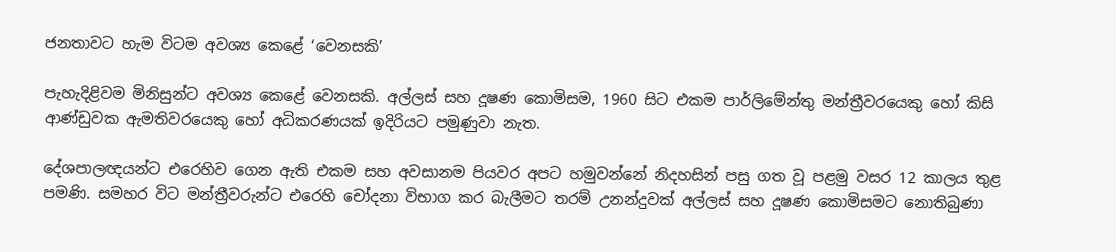ජනතාවට හැම විටම අවශ්‍ය කෙළේ ‘වෙනසකි’

පැහැදිළිවම මිනිසුන්ට අවශ්‍ය කෙළේ වෙනසකි. අල්ලස් සහ දූෂණ කොමිසම, 1960 සිට එකම පාර්ලිමේන්තු මන්ත්‍රීවරයෙකු හෝ කිසි ආණ්ඩුවක ඇමතිවරයෙකු හෝ අධිකරණයක් ඉදිරියට පමුණුවා නැත.

දේශපාලඥයන්ට එරෙහිව ගෙන ඇති එකම සහ අවසානම පියවර අපට හමුවන්නේ නිදහසින් පසු ගත වූ පළමු වසර 12 කාලය තුළ පමණි. සමහර විට මන්ත්‍රීවරුන්ට එරෙහි චෝදනා විභාග කර බැලීමට තරම් උනන්දුවක් අල්ලස් සහ දූෂණ කොමිසමට නොතිබුණා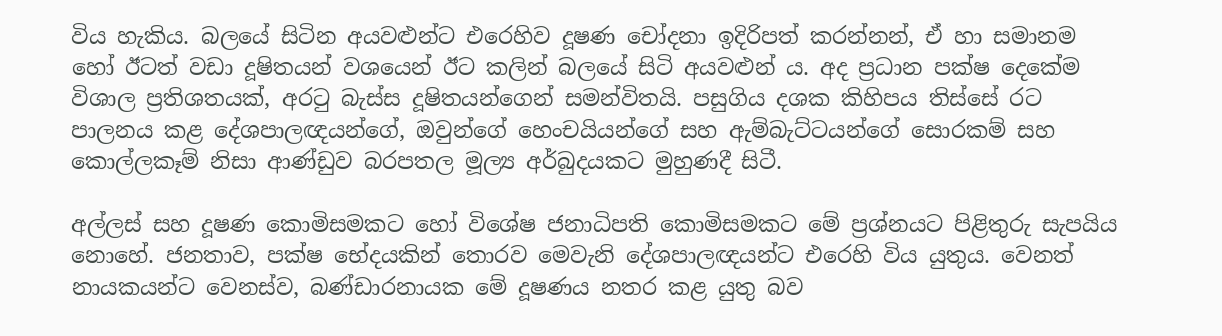විය හැකිය. බලයේ සිටින අයවළුන්ට එරෙහිව දූෂණ චෝදනා ඉදිරිපත් කරන්නන්, ඒ හා සමානම හෝ ඊටත් වඩා දූෂිතයන් වශයෙන් ඊට කලින් බලයේ සිටි අයවළුන් ය. අද ප්‍රධාන පක්ෂ දෙකේම විශාල ප්‍රතිශතයක්, අරටු බැස්ස දූෂිතයන්ගෙන් සමන්විතයි. පසුගිය දශක කිහිපය තිස්සේ රට පාලනය කළ දේශපාලඥයන්ගේ, ඔවුන්ගේ හෙංචයියන්ගේ සහ ඇම්බැට්ටයන්ගේ සොරකම් සහ කොල්ලකෑම් නිසා ආණ්ඩුව බරපතල මූල්‍ය අර්බුදයකට මුහුණදී සිටී.

අල්ලස් සහ දූෂණ කොමිසමකට හෝ විශේෂ ජනාධිපති කොමිසමකට මේ ප්‍රශ්නයට පිළිතුරු සැපයිය නොහේ. ජනතාව, පක්ෂ භේදයකින් තොරව මෙවැනි දේශපාලඥයන්ට එරෙහි විය යුතුය. වෙනත් නායකයන්ට වෙනස්ව, බණ්ඩාරනායක මේ දූෂණය නතර කළ යුතු බව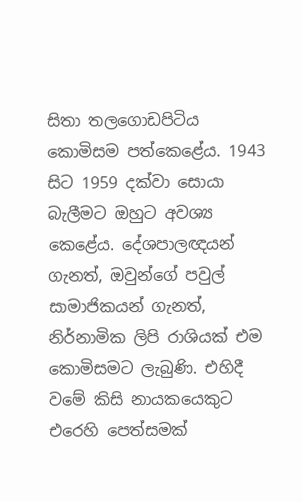සිතා තලගොඩපිටිය කොමිසම පත්කෙළේය. 1943 සිට 1959 දක්වා සොයා බැලීමට ඔහුට අවශ්‍ය කෙළේය. දේශපාලඥයන් ගැනත්, ඔවුන්ගේ පවුල් සාමාජිකයන් ගැනත්, නිර්නාමික ලිපි රාශියක් එම කොමිසමට ලැබුණි. එහිදී වමේ කිසි නායකයෙකුට එරෙහි පෙත්සමක්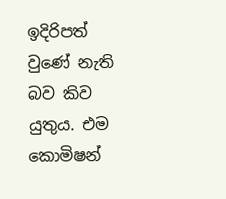ඉදිරිපත් වුණේ නැති බව කිව යුතුය. එම කොමිෂන්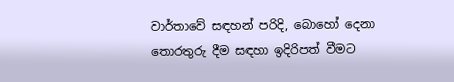වාර්තාවේ සඳහන් පරිදි, බොහෝ දෙනා තොරතුරු දීම සඳහා ඉදිරිපත් වීමට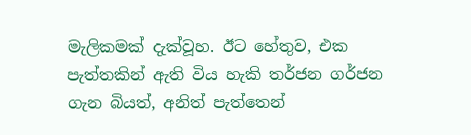මැලිකමක් දැක්වූහ. ඊට හේතුව, එක පැත්තකින් ඇති විය හැකි තර්ජන ගර්ජන ගැන බියත්, අනිත් පැත්තෙන්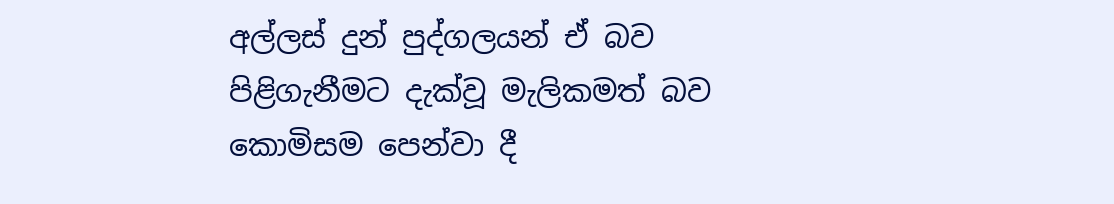අල්ලස් දුන් පුද්ගලයන් ඒ බව පිළිගැනීමට දැක්වූ මැලිකමත් බව කොමිසම පෙන්වා දී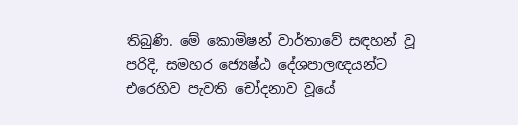තිබුණි. මේ කොමිෂන් වාර්තාවේ සඳහන් වූ පරිදි, සමහර ජ්‍යෙෂ්ඨ දේශපාලඥයන්ට එරෙහිව පැවති චෝදනාව වූයේ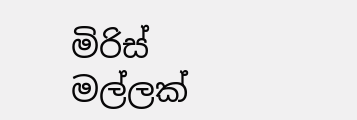මිරිස් මල්ලක්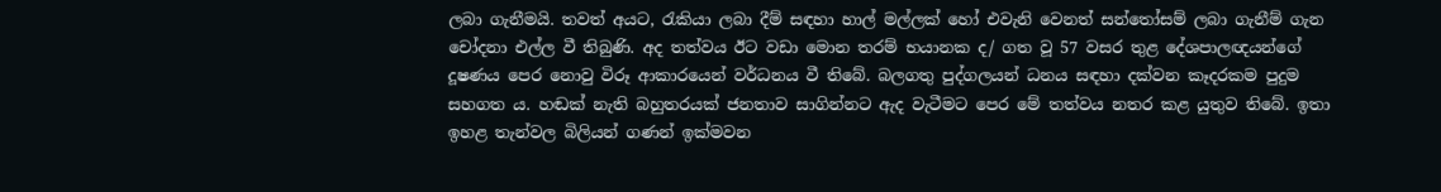ලබා ගැනීමයි. තවත් අයට, රැකියා ලබා දීම් සඳහා හාල් මල්ලක් හෝ එවැනි වෙනත් සන්තෝසම් ලබා ගැනීම් ගැන චෝදනා එල්ල වී තිබුණි. අද තත්වය ඊට වඩා මොන තරම් භයානක ද/ ගත වූ 57 වසර තුළ දේශපාලඥයන්ගේ දූෂණය පෙර නොවු විරූ ආකාරයෙන් වර්ධනය වී තිබේ. බලගතු පුද්ගලයන් ධනය සඳහා දක්වන කෑදරකම පුදුම සහගත ය. හඬක් නැති බහුතරයක් ජනතාව සාගින්නට ඇද වැටීමට පෙර මේ තත්වය නතර කළ යුතුව තිබේ. ඉතා ඉහළ තැන්වල බිලියන් ගණන් ඉක්මවන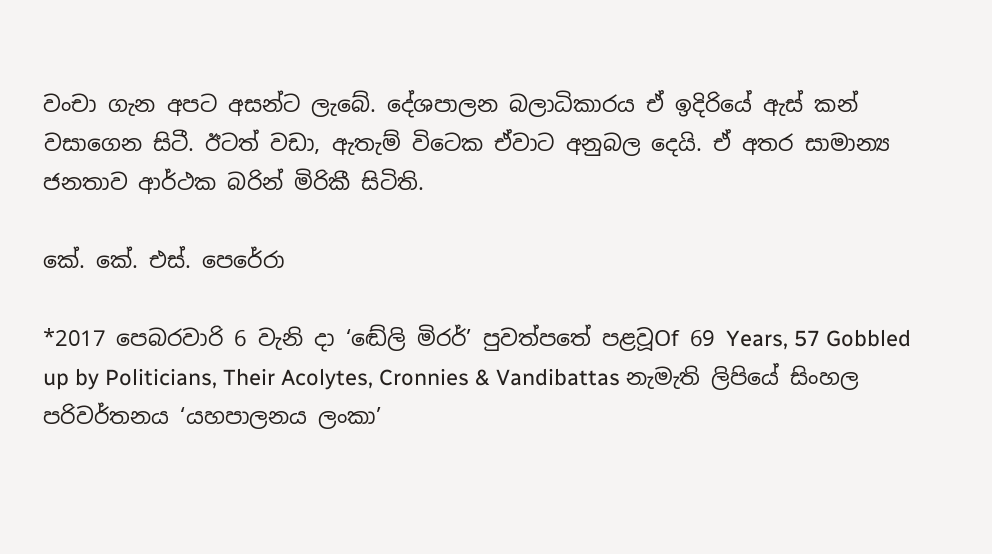වංචා ගැන අපට අසන්ට ලැබේ. දේශපාලන බලාධිකාරය ඒ ඉදිරියේ ඇස් කන් වසාගෙන සිටී. ඊටත් වඩා, ඇතැම් විටෙක ඒවාට අනුබල දෙයි. ඒ අතර සාමාන්‍ය ජනතාව ආර්ථක බරින් මිරිකී සිටිති.

කේ. කේ. එස්. පෙරේරා

*2017 පෙබරවාරි 6 වැනි දා ‘ඬේලි මිරර්’ පුවත්පතේ පළවූOf 69 Years, 57 Gobbled up by Politicians, Their Acolytes, Cronnies & Vandibattas නැමැති ලිපියේ සිංහල පරිවර්තනය ‘යහපාලනය ලංකා’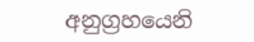අනුග්‍රහයෙනි